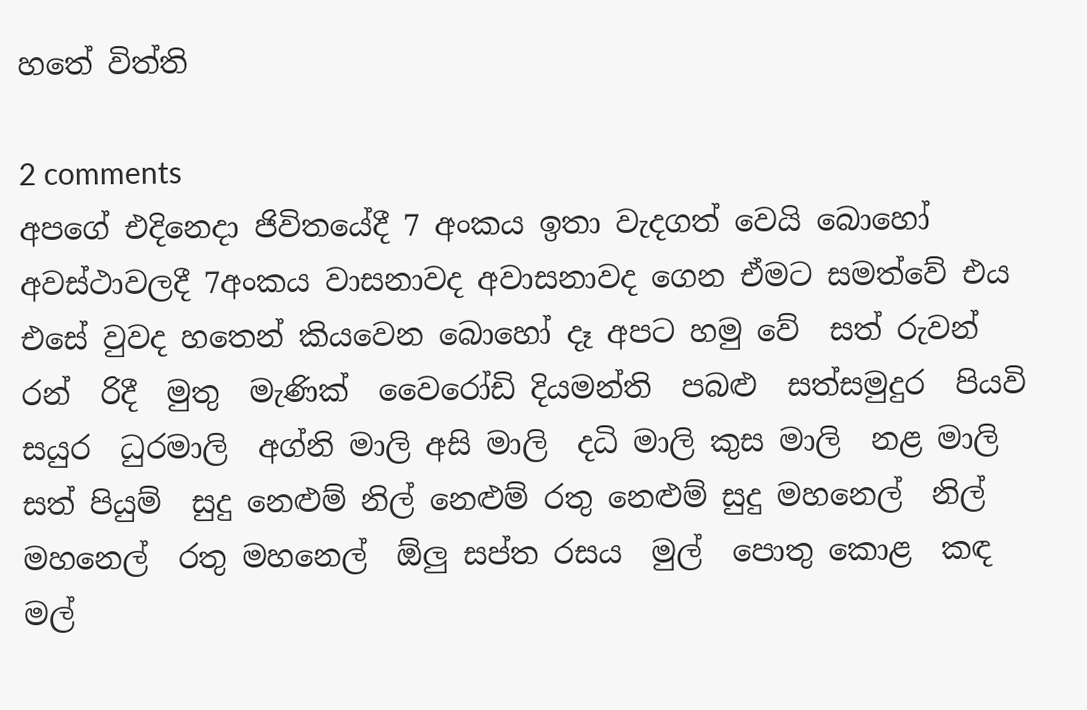හතේ විත්ති

2 comments
අපගේ එදිනෙදා ජිවිතයේදී 7 අංකය ඉතා වැදගත් වෙයි බොහෝ අවස්ථාවලදී 7අංකය වාසනාවද අවාසනාවද ගෙන ඒමට සමත්වේ එය එසේ වුවද හතෙන් කියවෙන බොහෝ දෑ අපට හමු වේ  සත් රුවන්  රන්  රිදී  මුතු  මැණික්  වෛරෝඩි දියමන්ති  පබළු  සත්සමුදුර  පියවි සයුර  ධුරමාලි  අග්නි මාලි අසි මාලි  දධි මාලි කුස මාලි  නළ මාලි සත් පියුම්  සුදු නෙළුම් නිල් නෙළුම් රතු නෙළුම් සුදු මහනෙල්  නිල් මහනෙල්  රතු මහනෙල්  ඕලු සප්ත රසය  මුල්  පොතු කොළ  කඳ මල්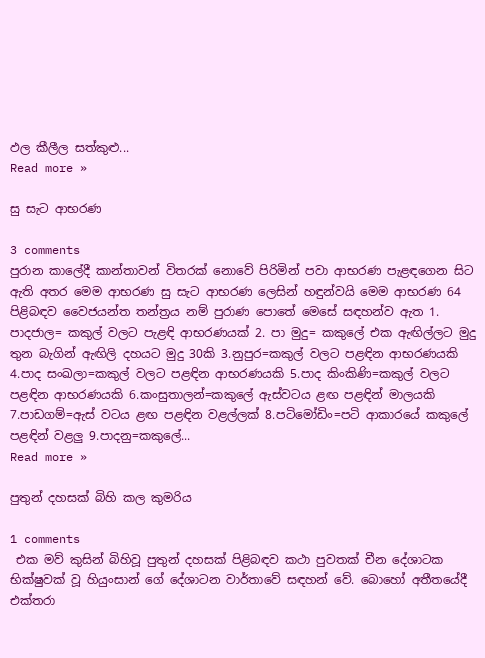ඵල කීලීල සත්කුළු...
Read more »

සු සැට ආභරණ

3 comments
පුරාන කාලේදී කාන්තාවන් විතරක් නොවේ පිරිමින් පවා ආභරණ පැළඳගෙන සිට ඇති අතර මෙම ආභරණ සු සැට ආභරණ ලෙසින් හඳුන්වයි මෙම ආභරණ 64 පිළිබඳව වෛජයන්ත තන්ත්‍රය නම් පුරාණ පොතේ මෙසේ සඳහන්ව ඇත 1. පාදජාල= කකුල් වලට පැළඳි ආභරණයක් 2. පා මුදු= කකුලේ එක ඇඟිල්ලට මුදු තුන බැගින් ඇඟිලි දහයට මුදු 30කි 3.නුපුර=කකුල් වලට පළඳින ආභරණයකි 4.පාද සංඛලා=කකුල් වලට පළඳින ආභරණයකි 5.පාද කිංකිණි=කකුල් වලට පළඳින ආභරණයකි 6.කංසුතාලන්=කකුලේ ඇස්වටය ළඟ පළඳින් මාලයකි 7.පාඩගම්=ඇස් වටය ළඟ පළඳින වළල්ලක් 8.පටිමෝඩිං=පටි ආකාරයේ කකුලේ පළඳින් වළලු 9.පාදනු=කකුලේ...
Read more »

පුතුන් දහසක් බිහි කල කුමරිය

1 comments
 එක මව් කුසින් බිහිවූ පුතුන් දහසක් පිළිබඳව කථා පුවතක් චීන දේශාටක භික්ෂුවක් වූ හියුංසාන් ගේ දේශාටන වාර්තාවේ සඳහන් වේ. බොහෝ අතීතයේදී  එක්තරා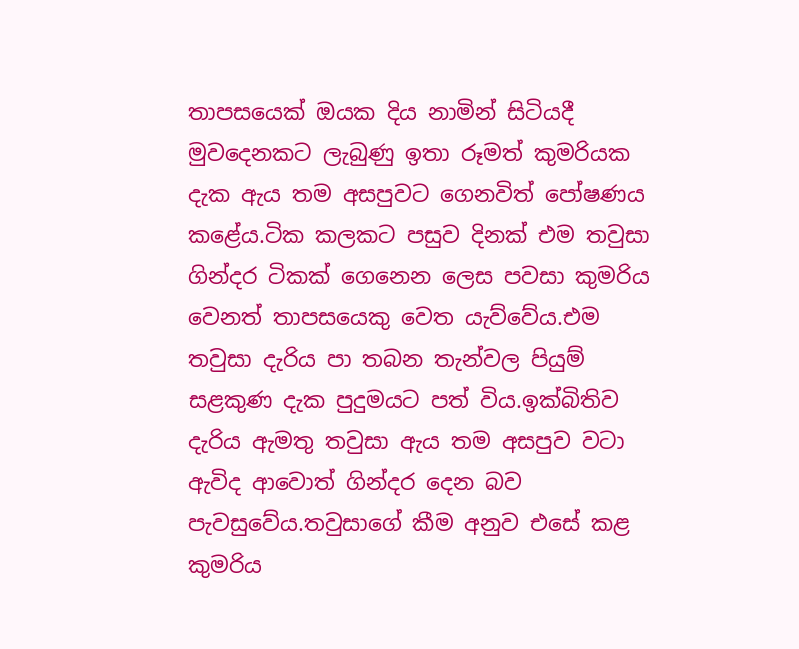තාපසයෙක් ඔයක දිය නාමින් සිටියදී මුවදෙනකට ලැබුණු ඉතා රූමත් කුමරියක දැක ඇය තම අසපුවට ගෙනවිත් පෝෂණය කළේය.ටික කලකට පසුව දිනක් එම තවුසා ගින්දර ටිකක් ගෙනෙන ලෙස පවසා කුමරිය වෙනත් තාපසයෙකු වෙත යැව්වේය.එම තවුසා දැරිය පා තබන තැන්වල පියුම් සළකුණ දැක පුදුමයට පත් විය.ඉක්බිතිව දැරිය ඇමතු තවුසා ඇය තම අසපුව වටා ඇවිද ආවොත් ගින්දර දෙන බව පැවසුවේය.තවුසාගේ කීම අනුව එසේ කළ කුමරිය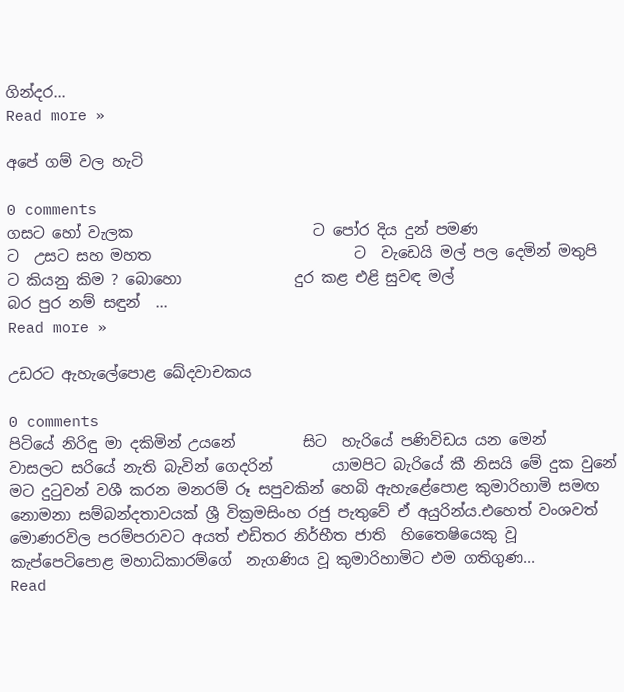ගින්දර...
Read more »

අපේ ගම් වල හැටි

0 comments
ගසට හෝ වැලක                        ට පෝර දිය දුන් පමණ                    ට  උසට සහ මහත                           ට  වැඩෙයි මල් පල දෙමින් මතුපි     ට කියනු කිම ? බොහො               දුර කළ එළි සුවඳ මල්                   බර පුර නම් සඳුන්  ...
Read more »

උඩරට ඇහැලේපොළ ඛේදවාචකය

0 comments
පිටියේ නිරිඳු මා දකිමින් උයනේ         සිට  හැරියේ පණිවිඩය යන මෙන්        වාසලට සරියේ නැති බැවින් ගෙදරින්        යාමපිට බැරියේ කී නිසයි මේ දුක වුනේ           මට දුටුවන් වශී කරන මනරම් රූ සපුවකින් හෙබි ඇහැළේපොළ කුමාරිහාමි සමඟ නොමනා සම්බන්දතාවයක් ශ්‍රී වික්‍රමසිංහ රජු පැතුවේ ඒ අයුරින්ය.එහෙත් වංශවත් මොණරවිල පරම්පරාවට අයත් එඩිතර නිර්භීත ජාති  හිතෛෂියෙකු වූ  කැප්පෙටිපොළ මහාධිකාරම්ගේ  නැගණිය වූ කුමාරිහාමිට එම ගතිගුණ...
Read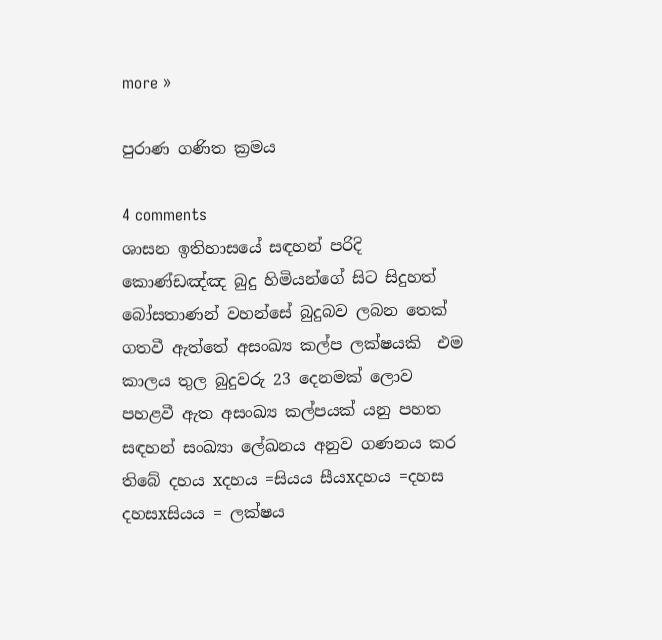more »

පුරාණ ගණිත ක්‍රමය

4 comments
ශාසන ඉතිහාසයේ සඳහන් පරිදි කොණ්ඩඤ්ඤ බුදු හිමියන්ගේ සිට සිදුහත් බෝසතාණන් වහන්සේ බුදුබව ලබන තෙක් ගතවී ඇත්තේ අසංඛ්‍ය කල්ප ලක්ෂයකි  එම කාලය තුල බුදුවරු 23 දෙනමක් ලොව පහළවී ඇත අසංඛ්‍ය කල්පයක් යනු පහත සඳහන් සංඛ්‍යා ලේඛනය අනුව ගණනය කර තිබේ දහය xදහය =සියය සීයxදහය =දහස දහසxසියය = ලක්ෂය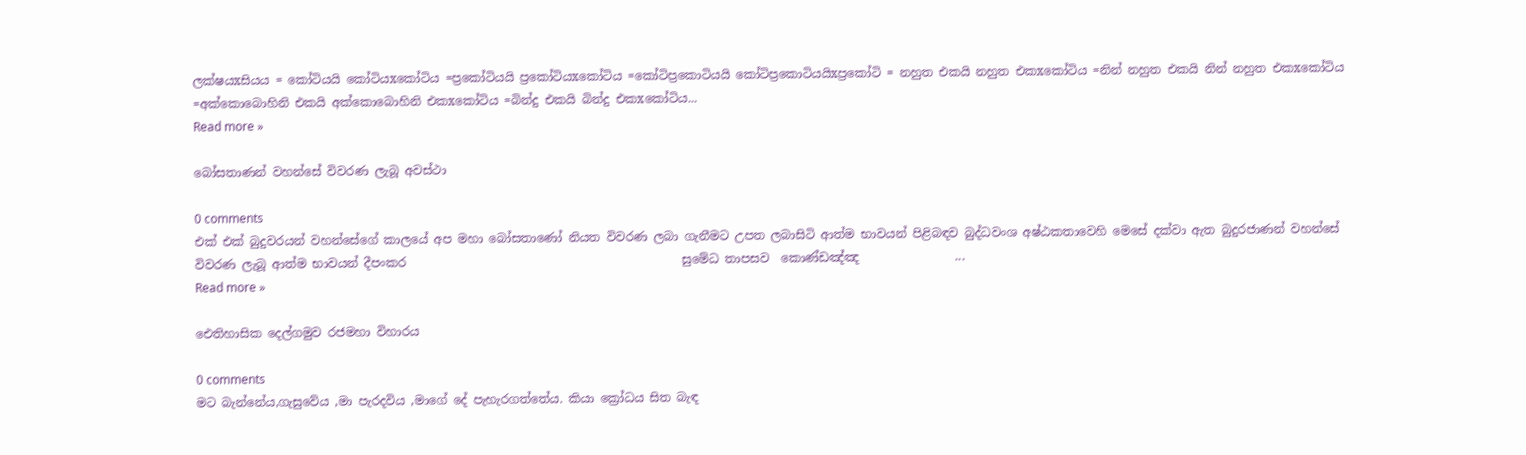ලක්ෂයxසියය = කෝටියයි කෝටියxකෝටිය =ප්‍රකෝටියයි ප්‍රකෝටියxකෝටිය =කෝටිප්‍රකොටියයි කෝටිප්‍රකොටියයිxප්‍රකෝටි = නහුත එකයි නහුත එකxකෝටිය =නින් නහුත එකයි නින් නහුත එකxකෝටිය =අක්කොබොහිනි එකයි අක්කොබොහිනි එකxකෝටිය =බින්දු එකයි බින්දු එකxකෝටිය...
Read more »

බෝසතාණන් වහන්සේ විවරණ ලැබූ අවස්ථා

0 comments
එක් එක් බුදුවරයන් වහන්සේගේ කාලයේ අප මහා බෝසතාණෝ නියත විවරණ ලබා ගැනීමට උපත ලබාසිටි ආත්ම භාවයන් පිළිබඳව බුද්ධවංශ අෂ්ඨකතාවෙහි මෙසේ දක්වා ඇත බුදුරජාණන් වහන්සේ                         විවරණ ලැබූ ආත්ම භාවයන් දීපංකර                                              සුමේධ තාපසව  කොණ්ඩඤ්ඤ                ...
Read more »

ඓතිහාසික දෙල්ගමුව රජමහා විහාරය

0 comments
මට බැන්නේය,ගැසුවේය ,මා පැරදවිය ,මාගේ දේ පැහැරගත්තේය. කියා ක්‍රෝධය සිත බැඳ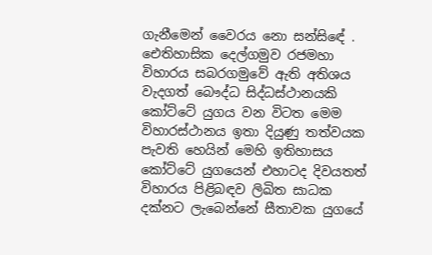ගැනීමෙන් වෛරය නො සන්සිඳේ . ඓතිහාසික දෙල්ගමුව රජමහා විහාරය සබරගමුවේ ඇති අතිශය වැදගත් බෞද්ධ සිද්ධස්ථානයකි කෝට්ටේ යුගය වන විටත මෙම විහාරස්ථානය ඉතා දියුණු තත්වයක පැවති හෙයින් මෙහි ඉතිහාසය කෝට්ටේ යුගයෙන් එහාටද දිවයතත් විහාරය පිළිබඳව ලිඛිත සාධක දක්නට ලැබෙන්නේ සීතාවක යුගයේ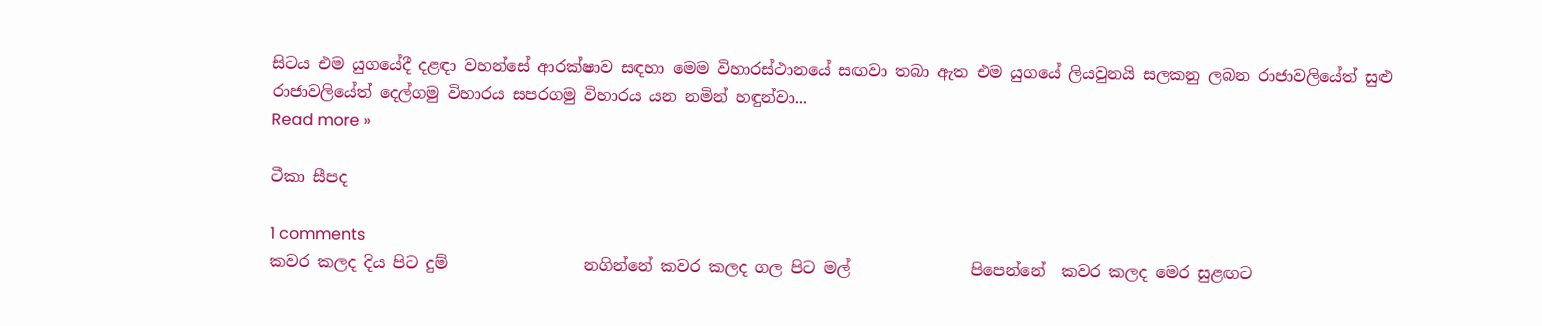සිටය එම යුගයේදී දළඳා වහන්සේ ආරක්ෂාව සඳහා මෙම විහාරස්ථානයේ සඟවා තබා ඇත එම යුගයේ ලියවුනයි සලකනු ලබන රාජාවලියේත් සුළු රාජාවලියේත් දෙල්ගමු විහාරය සපරගමු විහාරය යන නමින් හඳුන්වා...
Read more »

ටීකා සීපද

1 comments
කවර කලද දිය පිට දුම්                 නගින්නේ කවර කලද ගල පිට මල්               පිපෙන්නේ  කවර කලද මෙර සුළඟට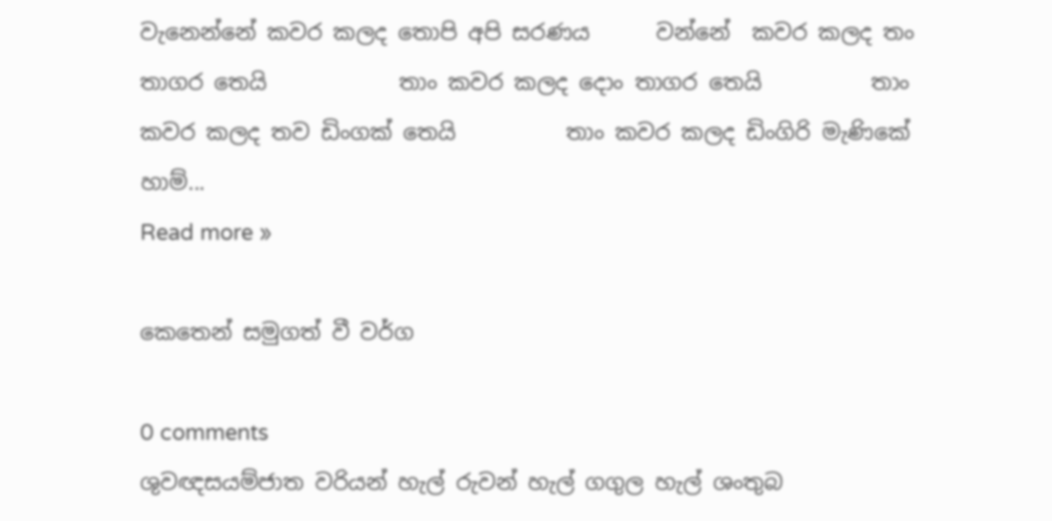වැනෙන්නේ කවර කලද තොපි අපි සරණය      වන්නේ  කවර කලද තං තාගර තෙයි            තාං කවර කලද දොං තාගර තෙයි          තාං කවර කලද තව ඩිංගක් තෙයි          තාං කවර කලද ඩිංගිරි මැණිකේ හාම්...
Read more »

කෙතෙන් සමුගත් වී වර්ග

0 comments
ශුවඥසයම්ජාත වරියන් හැල් රුවන් හැල් ගගුල හැල් ශංතුබ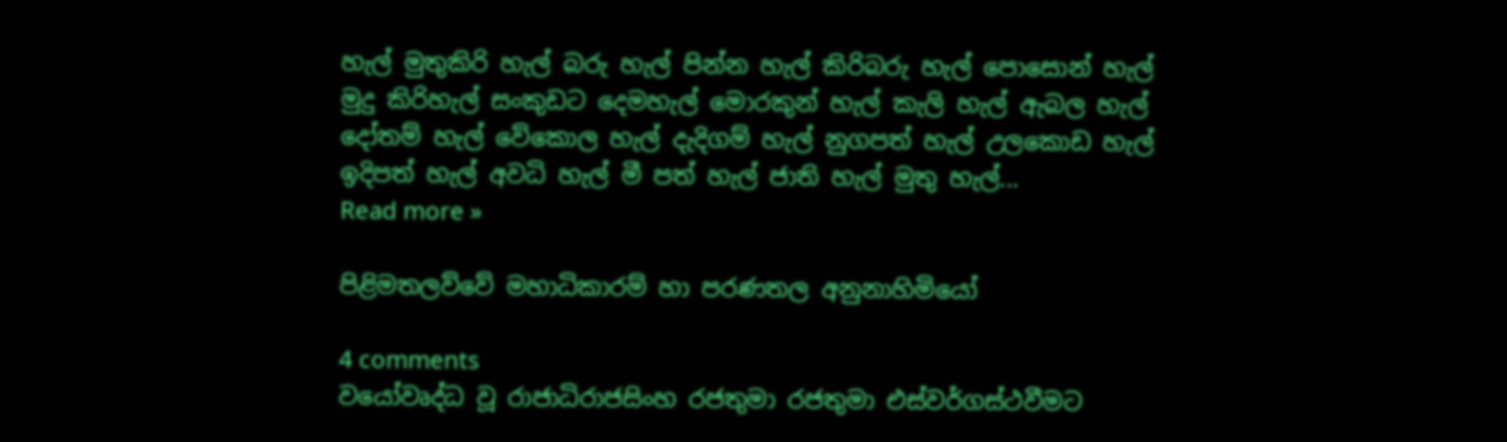හැල් මුතුකිරි හැල් බරු හැල් පින්න හැල් කිරිබරු හැල් පොසොන් හැල් මුදු කිරිහැල් සංකුඩට දෙමහැල් මොරකුන් හැල් කැලි හැල් ඇබල හැල් දෝතම් හැල් වේකොල හැල් දැදිගම් හැල් නුගපත් හැල් උලකොඩ හැල් ඉදිපත් හැල් අවධි හැල් මී පත් හැල් ජාති හැල් මුතු හැල්...
Read more »

පිළිමතලව්වේ මහාධිකාරම් හා පරණතල අනුනාහිමියෝ

4 comments
වයෝවෘද්ධ වූ රාජාධිරාජසිංහ රජතුමා රජතුමා එස්වර්ගස්ථවීමට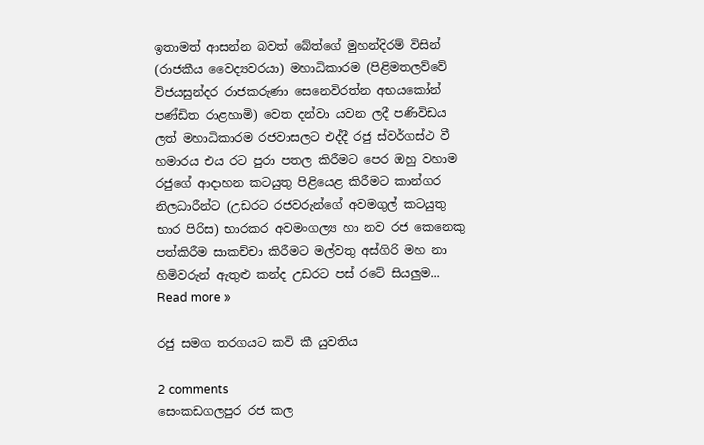ඉතාමත් ආසන්න බවත් බේත්ගේ මුහන්දිරම් විසින් (රාජකීය වෛද්‍යවරයා) මහාධිකාරම (පිළිමතලව්වේ විජයසුන්දර රාජකරුණා සෙනෙවිරත්න අභයකෝන් පණ්ඩිත රාළහාමි) වෙත දන්වා යවන ලදී පණිවිඩය ලත් මහාධිකාරම රජවාසලට එද්දී රජු ස්වර්ගස්ථ වී හමාරය එය රට පුරා පතල කිරීමට පෙර ඔහු වහාම රජුගේ ආදාහන කටයුතු පිළියෙළ කිරීමට කාන්ගර නිලධාරීන්ට (උඩරට රජවරුන්ගේ අවමගුල් කටයුතු භාර පිරිස) භාරකර අවමංගල්‍ය හා නව රජ කෙනෙකු පත්කිරීම සාකච්චා කිරීමට මල්වතු අස්ගිරි මහ නා හිමිවරුන් ඇතුළු කන්ද උඩරට පස් රටේ සියලුම...
Read more »

රජු සමග තරගයට කවි කී යුවතිය

2 comments
සෙංකඩගලපුර රජ කල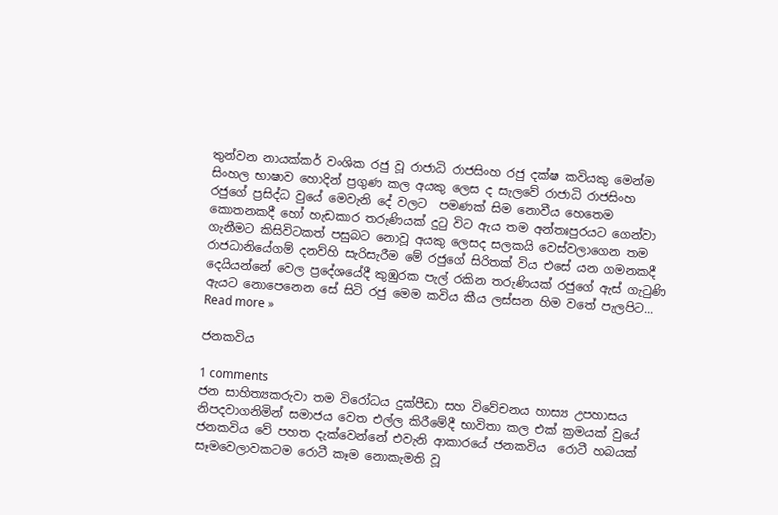තුන්වන නායක්කර් වංශික රජු වූ රාජාධි රාජසිංහ රජු දක්ෂ කවියකු මෙන්ම සිංහල භාෂාව හොදින් ප්‍රගුණ කල අයකු ලෙස ද සැලවේ රාජාධි රාජසිංහ රජුගේ ප්‍රසිද්ධ වුයේ මෙවැනි දේ වලට  පමණක් සිම නොවීය හෙතෙම කොතනකදී හෝ හැඩකාර තරුණියක් දුටු විට ඇය තම අන්තඃපුරයට ගෙන්වා ගැනීමට කිසිවිටකත් පසුබට නොවූ අයකු ලෙසද සලකයි වෙස්වලාගෙන තම රාජධානියේගම් දනව්හි සැරිසැරීම මේ රජුගේ සිරිතක් විය එසේ යන ගමනකදී දෙයියන්නේ වෙල ප්‍රදේශයේදී කුඹුරක පැල් රකින තරුණියක් රජුගේ ඇස් ගැටුණි ඇයට නොපෙනෙන සේ සිටි රජු මෙම කවිය කීය ලස්සන හිම වතේ පැලපිට...
Read more »

ජනකවිය

1 comments
ජන සාහිත්‍යකරුවා තම විරෝධය දුක්පීඩා සහ විවේචනය හාස්‍ය උපහාසය නිපදවාගනිමින් සමාජය වෙත එල්ල කිරීමේදී භාවිතා කල එක් ක්‍රමයක් වුයේ ජනකවිය වේ පහත දැක්වෙන්නේ එවැනි ආකාරයේ ජනකවිය  රොටී හබයක් සෑමවෙලාවකටම රොටී කෑම නොකැමති වූ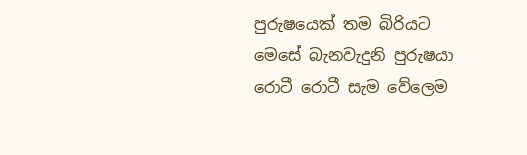පුරුෂයෙක් තම බිරියට මෙසේ බැනවැදුනි පුරුෂයා  රොටී රොටී සැම වේලෙම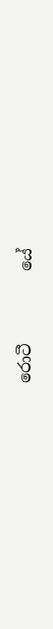රොටී         යේ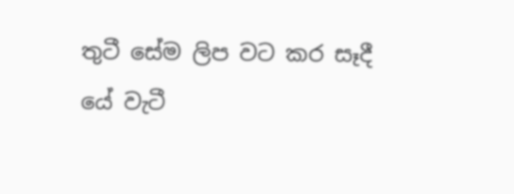තුටී සේම ලිප වට කර සෑදී                 යේ වැටී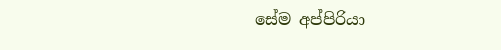සේම අප්පිරියා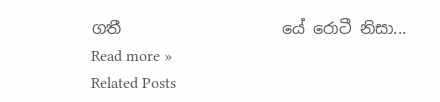ගතී                    යේ රොටී නිසා...
Read more »
Related Posts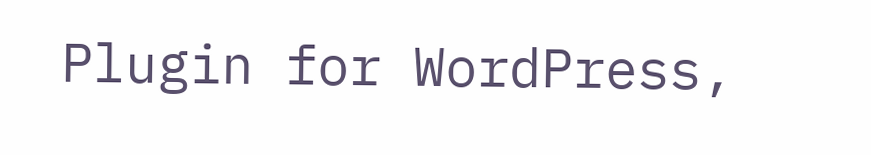Plugin for WordPress,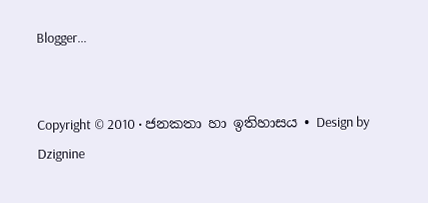Blogger...


Copyright © 2010 • ජනකතා හා ඉතිහාසය • Design by Dzignine